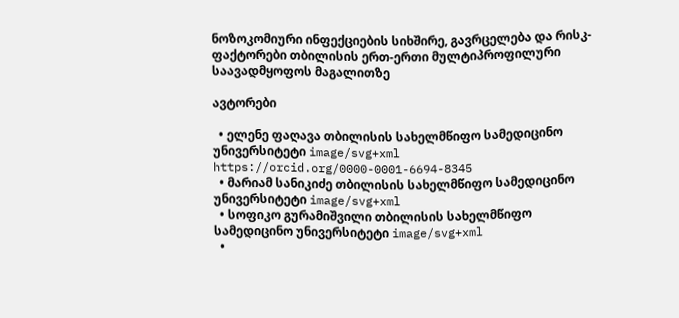ნოზოკომიური ინფექციების სიხშირე, გავრცელება და რისკ-ფაქტორები თბილისის ერთ-ერთი მულტიპროფილური საავადმყოფოს მაგალითზე

ავტორები

  • ელენე ფაღავა თბილისის სახელმწიფო სამედიცინო უნივერსიტეტი image/svg+xml https://orcid.org/0000-0001-6694-8345
  • მარიამ სანიკიძე თბილისის სახელმწიფო სამედიცინო უნივერსიტეტი image/svg+xml
  • სოფიკო გურამიშვილი თბილისის სახელმწიფო სამედიცინო უნივერსიტეტი image/svg+xml
  •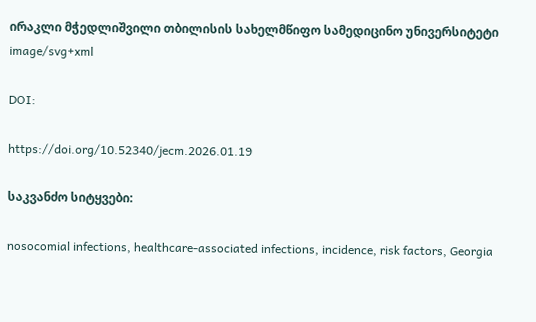ირაკლი მჭედლიშვილი თბილისის სახელმწიფო სამედიცინო უნივერსიტეტი image/svg+xml

DOI:

https://doi.org/10.52340/jecm.2026.01.19

საკვანძო სიტყვები:

nosocomial infections, healthcare-associated infections, incidence, risk factors, Georgia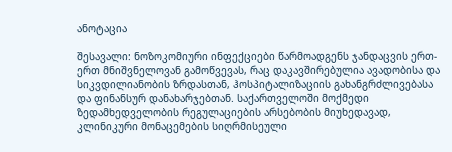ანოტაცია

შესავალი: ნოზოკომიური ინფექციები წარმოადგენს ჯანდაცვის ერთ-ერთ მნიშვნელოვან გამოწვევას, რაც დაკავშირებულია ავადობისა და სიკვდილიანობის ზრდასთან, ჰოსპიტალიზაციის გახანგრძლივებასა და ფინანსურ დანახარჯებთან. საქართველოში მოქმედი ზედამხედველობის რეგულაციების არსებობის მიუხედავად, კლინიკური მონაცემების სიღრმისეული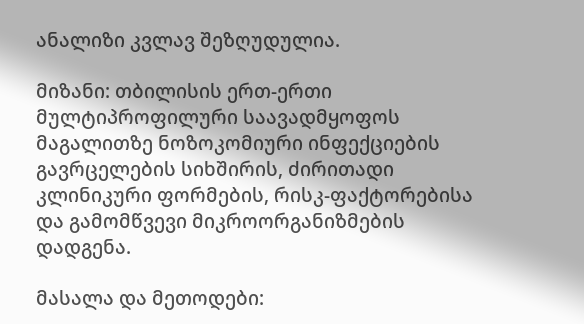ანალიზი კვლავ შეზღუდულია.

მიზანი: თბილისის ერთ-ერთი მულტიპროფილური საავადმყოფოს მაგალითზე ნოზოკომიური ინფექციების გავრცელების სიხშირის, ძირითადი კლინიკური ფორმების, რისკ-ფაქტორებისა და გამომწვევი მიკროორგანიზმების დადგენა.

მასალა და მეთოდები: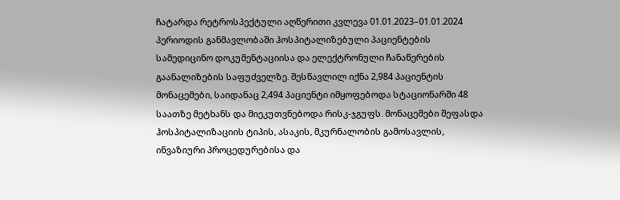ჩატარდა რეტროსპექტული აღწერითი კვლევა 01.01.2023–01.01.2024 პერიოდის განმავლობაში ჰოსპიტალიზებული პაციენტების სამედიცინო დოკუმენტაციისა და ელექტრონული ჩანაწერების გაანალიზების საფუძველზე. შესწავლილ იქნა 2,984 პაციენტის მონაცემები, საიდანაც 2,494 პაციენტი იმყოფებოდა სტაციონარში 48 საათზე მეტხანს და მიეკუთვნებოდა რისკ-ჯგუფს. მონაცემები შეფასდა ჰოსპიტალიზაციის ტიპის, ასაკის, მკურნალობის გამოსავლის, ინვაზიური პროცედურებისა და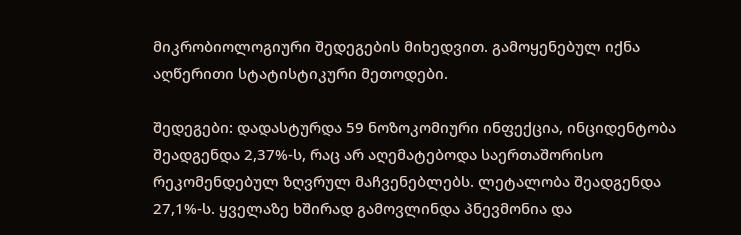მიკრობიოლოგიური შედეგების მიხედვით. გამოყენებულ იქნა აღწერითი სტატისტიკური მეთოდები.

შედეგები: დადასტურდა 59 ნოზოკომიური ინფექცია, ინციდენტობა შეადგენდა 2,37%-ს, რაც არ აღემატებოდა საერთაშორისო რეკომენდებულ ზღვრულ მაჩვენებლებს. ლეტალობა შეადგენდა 27,1%-ს. ყველაზე ხშირად გამოვლინდა პნევმონია და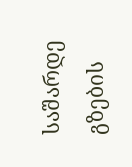საშარდე გზების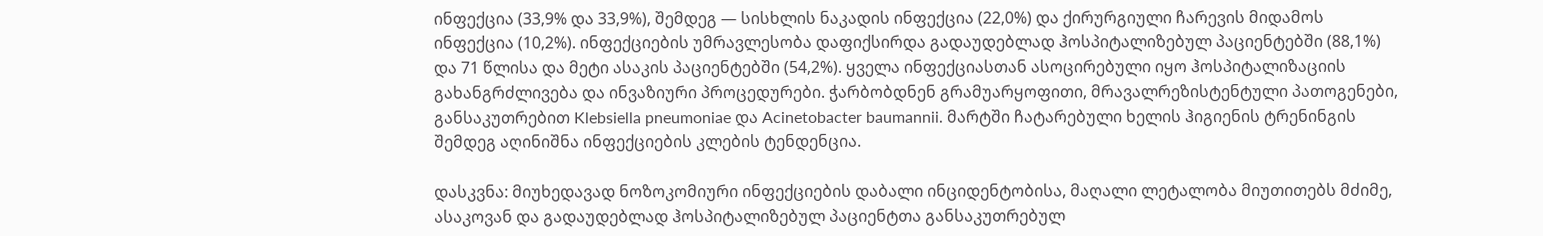ინფექცია (33,9% და 33,9%), შემდეგ — სისხლის ნაკადის ინფექცია (22,0%) და ქირურგიული ჩარევის მიდამოს ინფექცია (10,2%). ინფექციების უმრავლესობა დაფიქსირდა გადაუდებლად ჰოსპიტალიზებულ პაციენტებში (88,1%) და 71 წლისა და მეტი ასაკის პაციენტებში (54,2%). ყველა ინფექციასთან ასოცირებული იყო ჰოსპიტალიზაციის გახანგრძლივება და ინვაზიური პროცედურები. ჭარბობდნენ გრამუარყოფითი, მრავალრეზისტენტული პათოგენები, განსაკუთრებით Klebsiella pneumoniae და Acinetobacter baumannii. მარტში ჩატარებული ხელის ჰიგიენის ტრენინგის შემდეგ აღინიშნა ინფექციების კლების ტენდენცია.

დასკვნა: მიუხედავად ნოზოკომიური ინფექციების დაბალი ინციდენტობისა, მაღალი ლეტალობა მიუთითებს მძიმე, ასაკოვან და გადაუდებლად ჰოსპიტალიზებულ პაციენტთა განსაკუთრებულ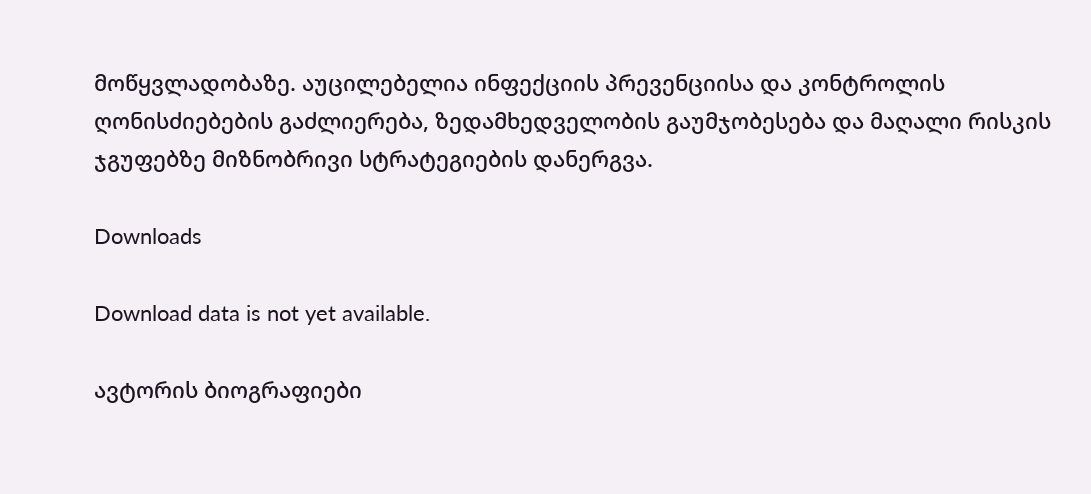მოწყვლადობაზე. აუცილებელია ინფექციის პრევენციისა და კონტროლის ღონისძიებების გაძლიერება, ზედამხედველობის გაუმჯობესება და მაღალი რისკის ჯგუფებზე მიზნობრივი სტრატეგიების დანერგვა.

Downloads

Download data is not yet available.

ავტორის ბიოგრაფიები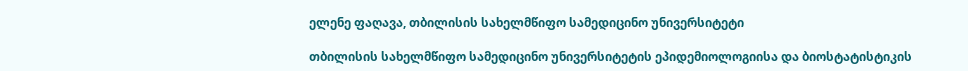ელენე ფაღავა, თბილისის სახელმწიფო სამედიცინო უნივერსიტეტი

თბილისის სახელმწიფო სამედიცინო უნივერსიტეტის ეპიდემიოლოგიისა და ბიოსტატისტიკის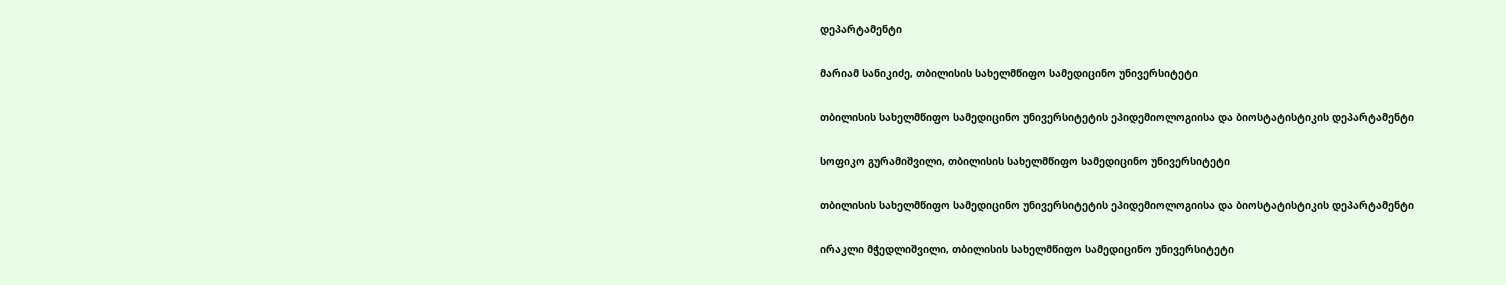დეპარტამენტი

მარიამ სანიკიძე, თბილისის სახელმწიფო სამედიცინო უნივერსიტეტი

თბილისის სახელმწიფო სამედიცინო უნივერსიტეტის ეპიდემიოლოგიისა და ბიოსტატისტიკის დეპარტამენტი

სოფიკო გურამიშვილი, თბილისის სახელმწიფო სამედიცინო უნივერსიტეტი

თბილისის სახელმწიფო სამედიცინო უნივერსიტეტის ეპიდემიოლოგიისა და ბიოსტატისტიკის დეპარტამენტი

ირაკლი მჭედლიშვილი, თბილისის სახელმწიფო სამედიცინო უნივერსიტეტი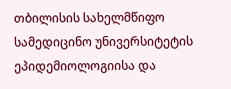თბილისის სახელმწიფო სამედიცინო უნივერსიტეტის ეპიდემიოლოგიისა და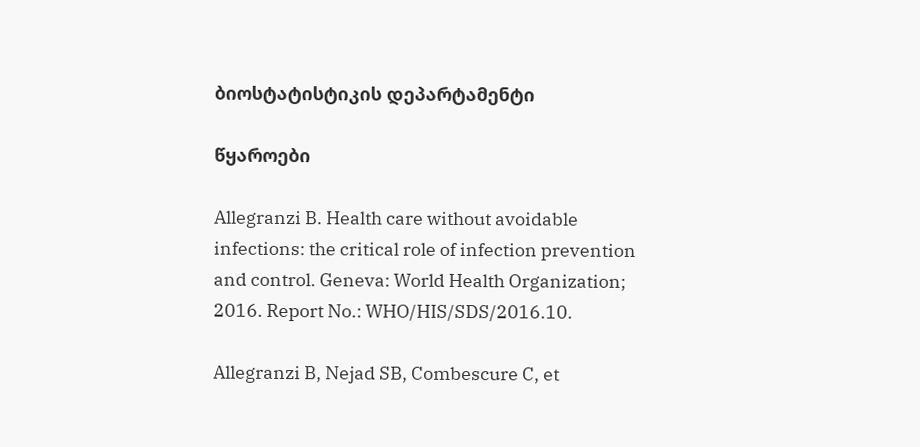ბიოსტატისტიკის დეპარტამენტი

წყაროები

Allegranzi B. Health care without avoidable infections: the critical role of infection prevention and control. Geneva: World Health Organization; 2016. Report No.: WHO/HIS/SDS/2016.10.

Allegranzi B, Nejad SB, Combescure C, et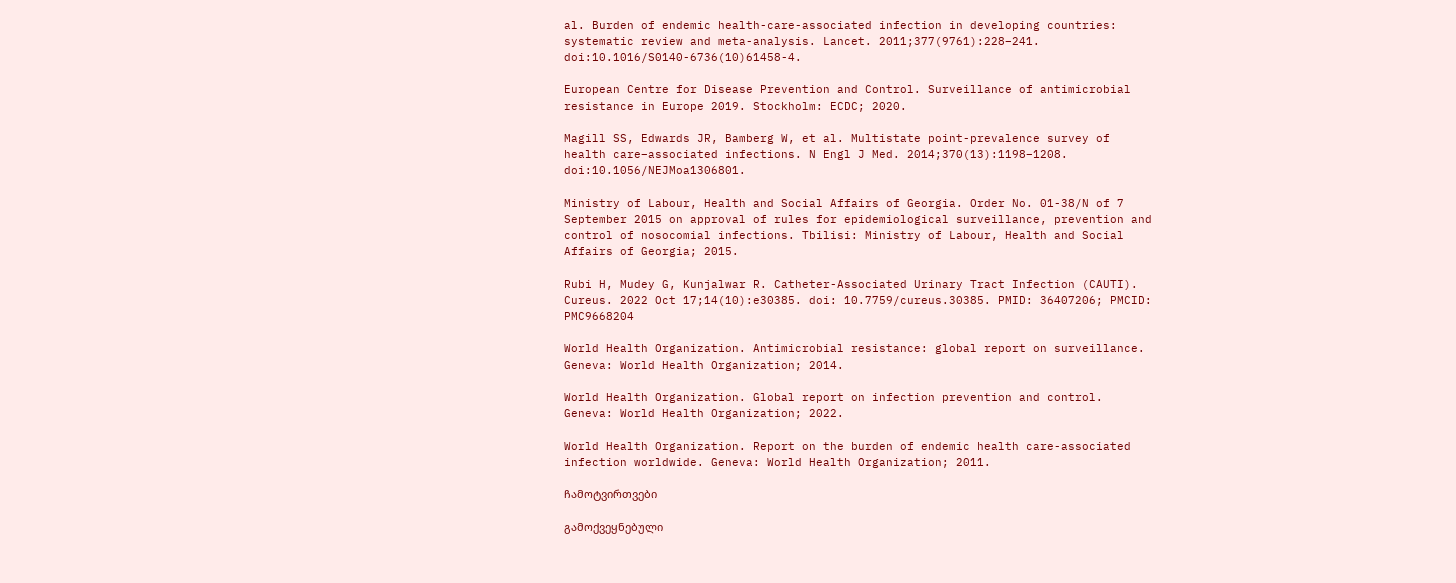al. Burden of endemic health-care-associated infection in developing countries: systematic review and meta-analysis. Lancet. 2011;377(9761):228–241. doi:10.1016/S0140-6736(10)61458-4.

European Centre for Disease Prevention and Control. Surveillance of antimicrobial resistance in Europe 2019. Stockholm: ECDC; 2020.

Magill SS, Edwards JR, Bamberg W, et al. Multistate point-prevalence survey of health care–associated infections. N Engl J Med. 2014;370(13):1198–1208. doi:10.1056/NEJMoa1306801.

Ministry of Labour, Health and Social Affairs of Georgia. Order No. 01-38/N of 7 September 2015 on approval of rules for epidemiological surveillance, prevention and control of nosocomial infections. Tbilisi: Ministry of Labour, Health and Social Affairs of Georgia; 2015.

Rubi H, Mudey G, Kunjalwar R. Catheter-Associated Urinary Tract Infection (CAUTI). Cureus. 2022 Oct 17;14(10):e30385. doi: 10.7759/cureus.30385. PMID: 36407206; PMCID: PMC9668204

World Health Organization. Antimicrobial resistance: global report on surveillance. Geneva: World Health Organization; 2014.

World Health Organization. Global report on infection prevention and control. Geneva: World Health Organization; 2022.

World Health Organization. Report on the burden of endemic health care-associated infection worldwide. Geneva: World Health Organization; 2011.

ჩამოტვირთვები

გამოქვეყნებული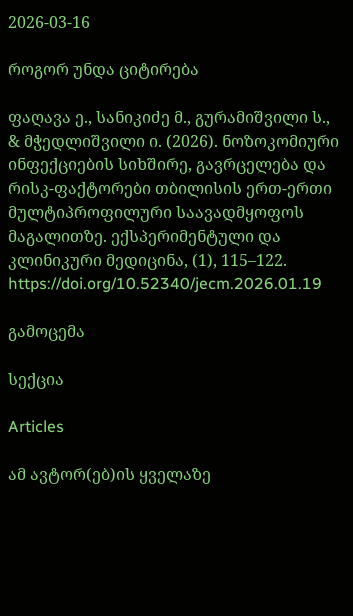2026-03-16

როგორ უნდა ციტირება

ფაღავა ე., სანიკიძე მ., გურამიშვილი ს., & მჭედლიშვილი ი. (2026). ნოზოკომიური ინფექციების სიხშირე, გავრცელება და რისკ-ფაქტორები თბილისის ერთ-ერთი მულტიპროფილური საავადმყოფოს მაგალითზე. ექსპერიმენტული და კლინიკური მედიცინა, (1), 115–122. https://doi.org/10.52340/jecm.2026.01.19

გამოცემა

სექცია

Articles

ამ ავტორ(ებ)ის ყველაზე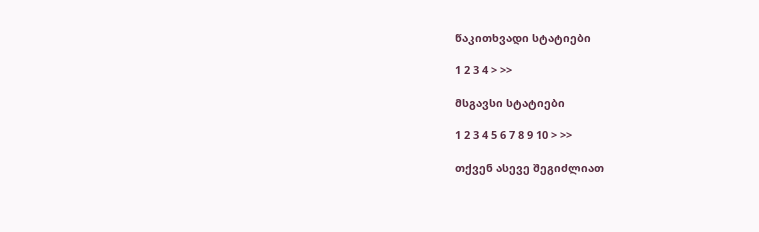წაკითხვადი სტატიები

1 2 3 4 > >>

მსგავსი სტატიები

1 2 3 4 5 6 7 8 9 10 > >>

თქვენ ასევე შეგიძლიათ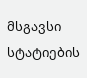მსგავსი სტატიების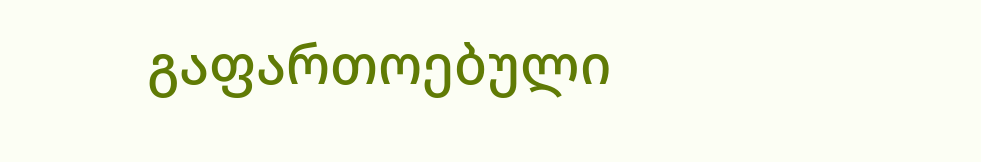გაფართოებული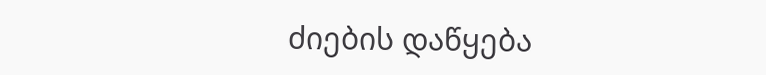ძიების დაწყება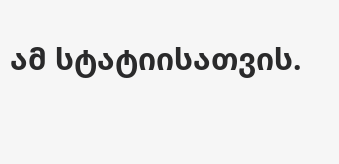ამ სტატიისათვის.